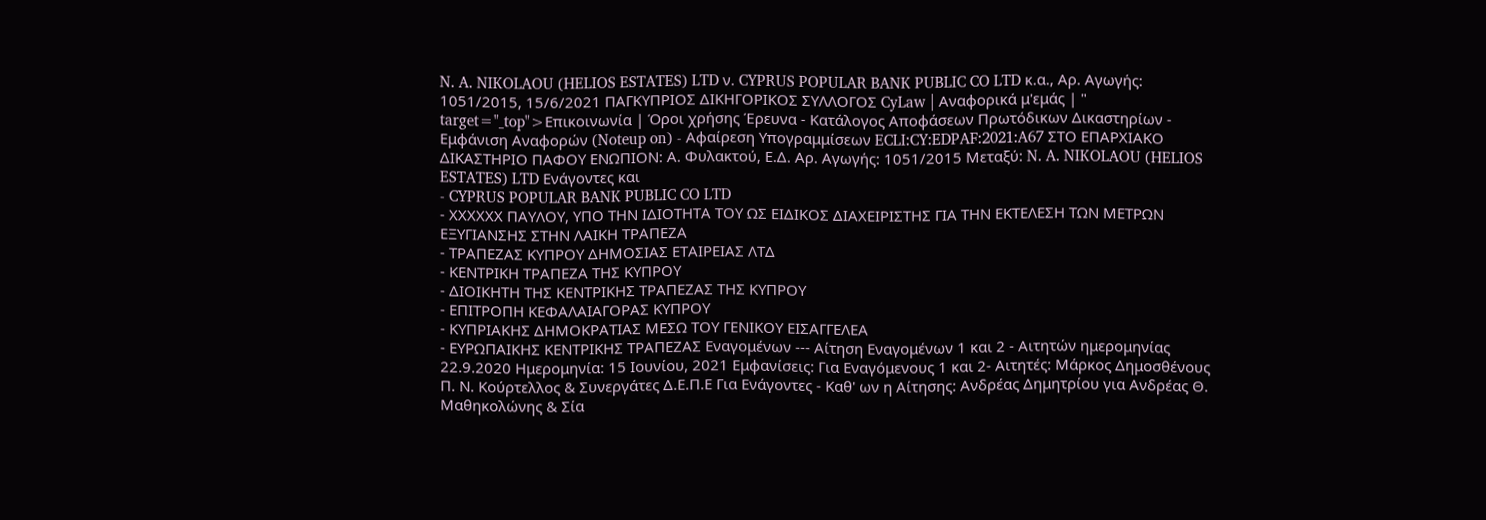N. A. NIKOLAOU (HELIOS ESTATES) LTD ν. CYPRUS POPULAR BANK PUBLIC CO LTD κ.α., Αρ. Αγωγής: 1051/2015, 15/6/2021 ΠΑΓΚΥΠΡΙΟΣ ΔΙΚΗΓΟΡΙΚΟΣ ΣΥΛΛΟΓΟΣ CyLaw | Αναφορικά μ'εμάς | " target="_top">Επικοινωνία | Όροι χρήσης Έρευνα - Κατάλογος Αποφάσεων Πρωτόδικων Δικαστηρίων - Εμφάνιση Αναφορών (Noteup on) - Αφαίρεση Υπογραμμίσεων ECLI:CY:EDPAF:2021:A67 ΣΤΟ ΕΠΑΡΧΙΑΚΟ ΔΙΚΑΣΤΗΡΙΟ ΠΑΦΟΥ ΕΝΩΠΙΟΝ: Α. Φυλακτού, Ε.Δ. Αρ. Αγωγής: 1051/2015 Μεταξύ: N. A. NIKOLAOU (HELIOS ESTATES) LTD Ενάγοντες και
- CYPRUS POPULAR BANK PUBLIC CO LTD
- ΧΧΧΧΧΧ ΠΑΥΛΟΥ, ΥΠΟ ΤΗΝ ΙΔΙΟΤΗΤΑ ΤΟΥ ΩΣ ΕΙΔΙΚΟΣ ΔΙΑΧΕΙΡΙΣΤΗΣ ΓΙΑ ΤΗΝ ΕΚΤΕΛΕΣΗ ΤΩΝ ΜΕΤΡΩΝ ΕΞΥΓΙΑΝΣΗΣ ΣΤΗΝ ΛΑΙΚΗ ΤΡΑΠΕΖΑ
- ΤΡΑΠΕΖΑΣ ΚΥΠΡΟΥ ΔΗΜΟΣΙΑΣ ΕΤΑΙΡΕΙΑΣ ΛΤΔ
- ΚΕΝΤΡΙΚΗ ΤΡΑΠΕΖΑ ΤΗΣ ΚΥΠΡΟΥ
- ΔΙΟΙΚΗΤΗ ΤΗΣ ΚΕΝΤΡΙΚΗΣ ΤΡΑΠΕΖΑΣ ΤΗΣ ΚΥΠΡΟΥ
- ΕΠΙΤΡΟΠΗ ΚΕΦΑΛΑΙΑΓΟΡΑΣ ΚΥΠΡΟΥ
- ΚΥΠΡΙΑΚΗΣ ΔΗΜΟΚΡΑΤΙΑΣ ΜΕΣΩ ΤΟΥ ΓΕΝΙΚΟΥ ΕΙΣΑΓΓΕΛΕΑ
- ΕΥΡΩΠΑΙΚΗΣ ΚΕΝΤΡΙΚΗΣ ΤΡΑΠΕΖΑΣ Εναγομένων --- Αίτηση Εναγομένων 1 και 2 - Αιτητών ημερομηνίας 22.9.2020 Ημερομηνία: 15 Ιουνίου, 2021 Εμφανίσεις: Για Εναγόμενους 1 και 2- Αιτητές: Μάρκος Δημοσθένους Π. Ν. Κούρτελλος & Συνεργάτες Δ.Ε.Π.Ε Για Ενάγοντες - Καθ' ων η Αίτησης: Ανδρέας Δημητρίου για Ανδρέας Θ. Μαθηκολώνης & Σία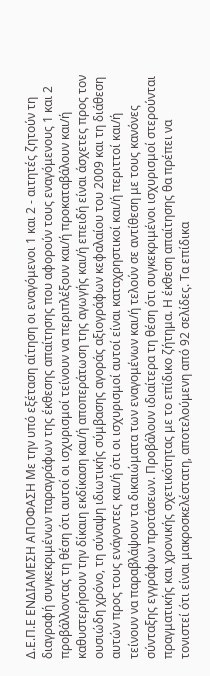Δ.Ε.Π.Ε ΕΝΔΙΑΜΕΣΗ ΑΠΟΦΑΣΗ Με την υπό εξέταση αίτηση οι εναγόμενοι 1 και 2 - αιτητές ζητούν τη διαγραφή συγκεκριμένων παραγράφων της έκθεσης απαίτησης που αφορούν τους εναγόμενους 1 και 2 προβάλλοντας τη θέση ότι αυτοί οι ισχυρισμοί τείνουν να περιπλέξουν και/ή προκαταβάλουν και/ή καθυστερήσουν την δίκαιη εκδίκαση και/ή αποπεράτωση της αγωγής και/ή επειδή είναι άσχετες προς τον ουσιώδη χρόνο, τη σύναψη ιδιωτικής σύμβασης αγοράς αξιογράφων κεφαλαίου του 2009 και τη διάθεση αυτών προς τους ενάγοντες και/ή ότι οι ισχυρισμοί αυτοί είναι καταχρηστικοί και/ή περιττοί και/ή τείνουν να παραβλάψουν τα δικαιώματα των εναγομένων και/ή τελούν σε αντίθεση με τους κανόνες σύνταξης εγγράφων προτάσεων. Προβάλουν ιδιαίτερα τη θέση ότι συγκεκριμένοι ισχυρισμοί στερούνται πραγματικής και χρονικής σχετικότητας με το επίδικο ζήτημα. Η έκθεση απαίτησης θα πρέπει να τονιστεί ότι είναι μακροσκελέστατη, αποτελούμενη από 92 σελίδες. Τα επίδικα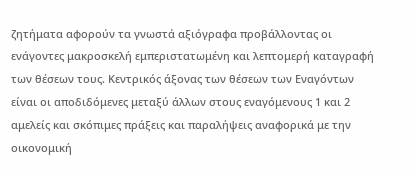ζητήματα αφορούν τα γνωστά αξιόγραφα προβάλλοντας οι ενάγοντες μακροσκελή εμπεριστατωμένη και λεπτομερή καταγραφή των θέσεων τους. Κεντρικός άξονας των θέσεων των Εναγόντων είναι οι αποδιδόμενες μεταξύ άλλων στους εναγόμενους 1 και 2 αμελείς και σκόπιμες πράξεις και παραλήψεις αναφορικά με την οικονομική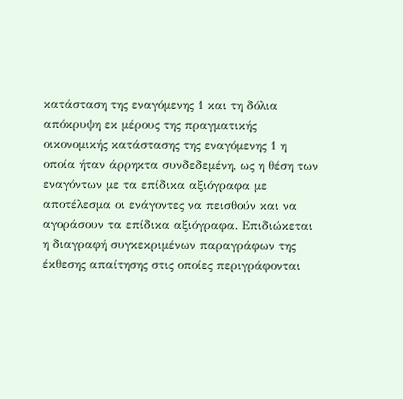κατάσταση της εναγόμενης 1 και τη δόλια απόκρυψη εκ μέρους της πραγματικής οικονομικής κατάστασης της εναγόμενης 1 η οποία ήταν άρρηκτα συνδεδεμένη, ως η θέση των εναγόντων με τα επίδικα αξιόγραφα με αποτέλεσμα οι ενάγοντες να πεισθούν και να αγοράσουν τα επίδικα αξιόγραφα. Επιδιώκεται η διαγραφή συγκεκριμένων παραγράφων της έκθεσης απαίτησης στις οποίες περιγράφονται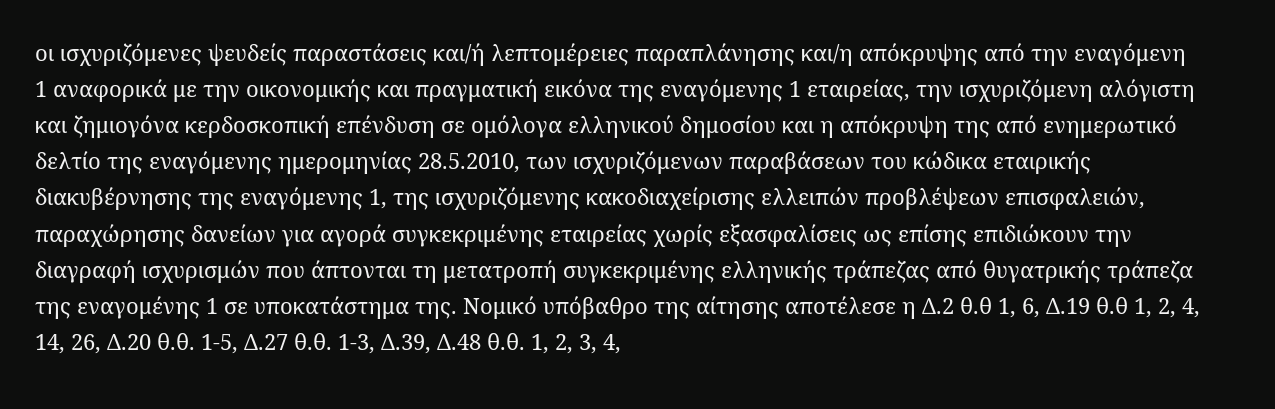οι ισχυριζόμενες ψευδείς παραστάσεις και/ή λεπτομέρειες παραπλάνησης και/η απόκρυψης από την εναγόμενη 1 αναφορικά με την οικονομικής και πραγματική εικόνα της εναγόμενης 1 εταιρείας, την ισχυριζόμενη αλόγιστη και ζημιογόνα κερδοσκοπική επένδυση σε ομόλογα ελληνικού δημοσίου και η απόκρυψη της από ενημερωτικό δελτίο της εναγόμενης ημερομηνίας 28.5.2010, των ισχυριζόμενων παραβάσεων του κώδικα εταιρικής διακυβέρνησης της εναγόμενης 1, της ισχυριζόμενης κακοδιαχείρισης ελλειπών προβλέψεων επισφαλειών, παραχώρησης δανείων για αγορά συγκεκριμένης εταιρείας χωρίς εξασφαλίσεις ως επίσης επιδιώκουν την διαγραφή ισχυρισμών που άπτονται τη μετατροπή συγκεκριμένης ελληνικής τράπεζας από θυγατρικής τράπεζα της εναγομένης 1 σε υποκατάστημα της. Νομικό υπόβαθρο της αίτησης αποτέλεσε η Δ.2 θ.θ 1, 6, Δ.19 θ.θ 1, 2, 4, 14, 26, Δ.20 θ.θ. 1-5, Δ.27 θ.θ. 1-3, Δ.39, Δ.48 θ.θ. 1, 2, 3, 4,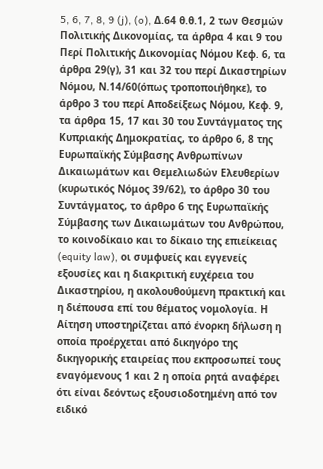5, 6, 7, 8, 9 (j), (o), Δ.64 θ.θ.1, 2 των Θεσμών Πολιτικής Δικονομίας, τα άρθρα 4 και 9 του Περί Πολιτικής Δικονομίας Νόμου Κεφ. 6, τα άρθρα 29(γ), 31 και 32 του περί Δικαστηρίων Νόμου, Ν.14/60(όπως τροποποιήθηκε), το άρθρο 3 του περί Αποδείξεως Νόμου, Κεφ. 9, τα άρθρα 15, 17 και 30 του Συντάγματος της Κυπριακής Δημοκρατίας, το άρθρο 6, 8 της Ευρωπαϊκής Σύμβασης Ανθρωπίνων Δικαιωμάτων και Θεμελιωδών Ελευθερίων (κυρωτικός Νόμος 39/62), το άρθρο 30 του Συντάγματος, το άρθρο 6 της Ευρωπαϊκής Σύμβασης των Δικαιωμάτων του Ανθρώπου, το κοινοδίκαιο και το δίκαιο της επιείκειας (equity law), οι συμφυείς και εγγενείς εξουσίες και η διακριτική ευχέρεια του Δικαστηρίου, η ακολουθούμενη πρακτική και η διέπουσα επί του θέματος νομολογία. Η Αίτηση υποστηρίζεται από ένορκη δήλωση η οποία προέρχεται από δικηγόρο της δικηγορικής εταιρείας που εκπροσωπεί τους εναγόμενους 1 και 2 η οποία ρητά αναφέρει ότι είναι δεόντως εξουσιοδοτημένη από τον ειδικό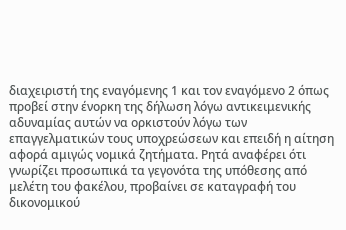διαχειριστή της εναγόμενης 1 και τον εναγόμενο 2 όπως προβεί στην ένορκη της δήλωση λόγω αντικειμενικής αδυναμίας αυτών να ορκιστούν λόγω των επαγγελματικών τους υποχρεώσεων και επειδή η αίτηση αφορά αμιγώς νομικά ζητήματα. Ρητά αναφέρει ότι γνωρίζει προσωπικά τα γεγονότα της υπόθεσης από μελέτη του φακέλου, προβαίνει σε καταγραφή του δικονομικού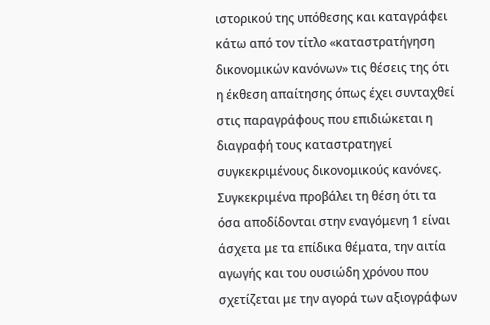ιστορικού της υπόθεσης και καταγράφει κάτω από τον τίτλο «καταστρατήγηση δικονομικών κανόνων» τις θέσεις της ότι η έκθεση απαίτησης όπως έχει συνταχθεί στις παραγράφους που επιδιώκεται η διαγραφή τους καταστρατηγεί συγκεκριμένους δικονομικούς κανόνες. Συγκεκριμένα προβάλει τη θέση ότι τα όσα αποδίδονται στην εναγόμενη 1 είναι άσχετα με τα επίδικα θέματα, την αιτία αγωγής και του ουσιώδη χρόνου που σχετίζεται με την αγορά των αξιογράφων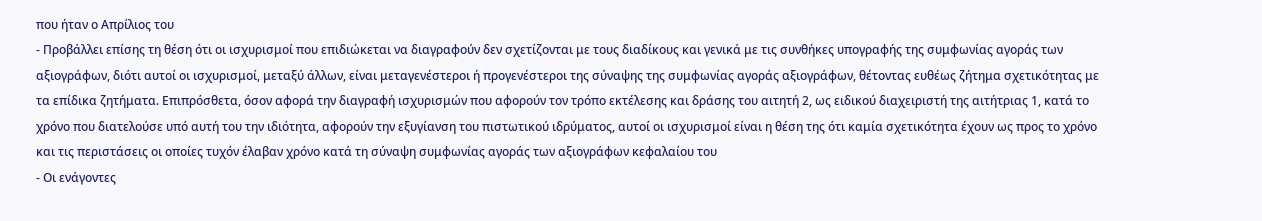που ήταν ο Απρίλιος του
- Προβάλλει επίσης τη θέση ότι οι ισχυρισμοί που επιδιώκεται να διαγραφούν δεν σχετίζονται με τους διαδίκους και γενικά με τις συνθήκες υπογραφής της συμφωνίας αγοράς των αξιογράφων, διότι αυτοί οι ισχυρισμοί, μεταξύ άλλων, είναι μεταγενέστεροι ή προγενέστεροι της σύναψης της συμφωνίας αγοράς αξιογράφων, θέτοντας ευθέως ζήτημα σχετικότητας με τα επίδικα ζητήματα. Επιπρόσθετα, όσον αφορά την διαγραφή ισχυρισμών που αφορούν τον τρόπο εκτέλεσης και δράσης του αιτητή 2, ως ειδικού διαχειριστή της αιτήτριας 1, κατά το χρόνο που διατελούσε υπό αυτή του την ιδιότητα, αφορούν την εξυγίανση του πιστωτικού ιδρύματος, αυτοί οι ισχυρισμοί είναι η θέση της ότι καμία σχετικότητα έχουν ως προς το χρόνο και τις περιστάσεις οι οποίες τυχόν έλαβαν χρόνο κατά τη σύναψη συμφωνίας αγοράς των αξιογράφων κεφαλαίου του
- Οι ενάγοντες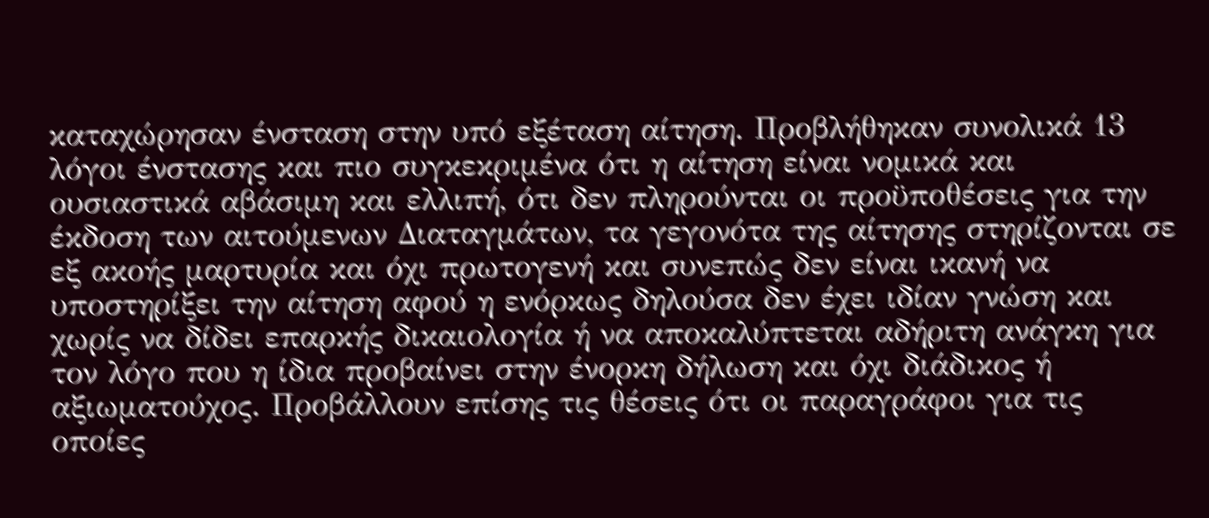καταχώρησαν ένσταση στην υπό εξέταση αίτηση. Προβλήθηκαν συνολικά 13 λόγοι ένστασης και πιο συγκεκριμένα ότι η αίτηση είναι νομικά και ουσιαστικά αβάσιμη και ελλιπή, ότι δεν πληρούνται οι προϋποθέσεις για την έκδοση των αιτούμενων Διαταγμάτων, τα γεγονότα της αίτησης στηρίζονται σε εξ ακοής μαρτυρία και όχι πρωτογενή και συνεπώς δεν είναι ικανή να υποστηρίξει την αίτηση αφού η ενόρκως δηλούσα δεν έχει ιδίαν γνώση και χωρίς να δίδει επαρκής δικαιολογία ή να αποκαλύπτεται αδήριτη ανάγκη για τον λόγο που η ίδια προβαίνει στην ένορκη δήλωση και όχι διάδικος ή αξιωματούχος. Προβάλλουν επίσης τις θέσεις ότι οι παραγράφοι για τις οποίες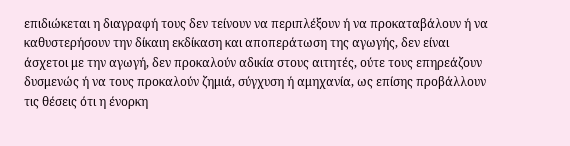επιδιώκεται η διαγραφή τους δεν τείνουν να περιπλέξουν ή να προκαταβάλουν ή να καθυστερήσουν την δίκαιη εκδίκαση και αποπεράτωση της αγωγής, δεν είναι άσχετοι με την αγωγή, δεν προκαλούν αδικία στους αιτητές, ούτε τους επηρεάζουν δυσμενώς ή να τους προκαλούν ζημιά, σύγχυση ή αμηχανία, ως επίσης προβάλλουν τις θέσεις ότι η ένορκη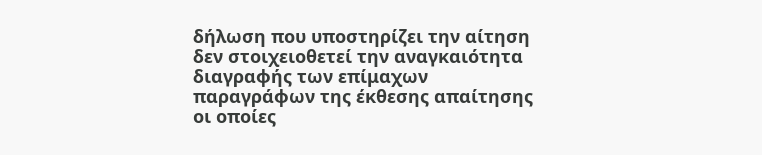δήλωση που υποστηρίζει την αίτηση δεν στοιχειοθετεί την αναγκαιότητα διαγραφής των επίμαχων παραγράφων της έκθεσης απαίτησης οι οποίες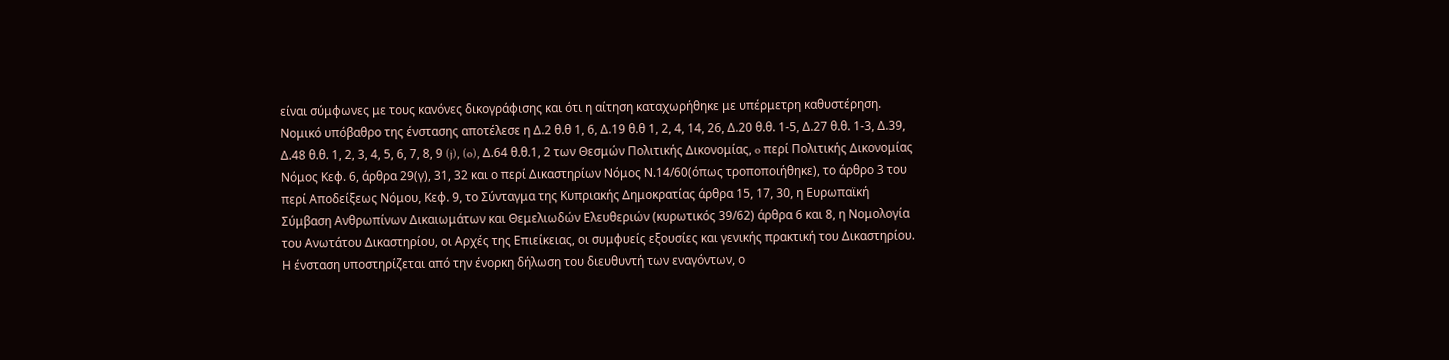είναι σύμφωνες με τους κανόνες δικογράφισης και ότι η αίτηση καταχωρήθηκε με υπέρμετρη καθυστέρηση. Νομικό υπόβαθρο της ένστασης αποτέλεσε η Δ.2 θ.θ 1, 6, Δ.19 θ.θ 1, 2, 4, 14, 26, Δ.20 θ.θ. 1-5, Δ.27 θ.θ. 1-3, Δ.39, Δ.48 θ.θ. 1, 2, 3, 4, 5, 6, 7, 8, 9 (j), (o), Δ.64 θ.θ.1, 2 των Θεσμών Πολιτικής Δικονομίας, o περί Πολιτικής Δικονομίας Νόμος Κεφ. 6, άρθρα 29(γ), 31, 32 και ο περί Δικαστηρίων Νόμος Ν.14/60(όπως τροποποιήθηκε), το άρθρο 3 του περί Αποδείξεως Νόμου, Κεφ. 9, το Σύνταγμα της Κυπριακής Δημοκρατίας άρθρα 15, 17, 30, η Ευρωπαϊκή Σύμβαση Ανθρωπίνων Δικαιωμάτων και Θεμελιωδών Ελευθεριών (κυρωτικός 39/62) άρθρα 6 και 8, η Νομολογία του Ανωτάτου Δικαστηρίου, οι Αρχές της Επιείκειας, οι συμφυείς εξουσίες και γενικής πρακτική του Δικαστηρίου. Η ένσταση υποστηρίζεται από την ένορκη δήλωση του διευθυντή των εναγόντων, ο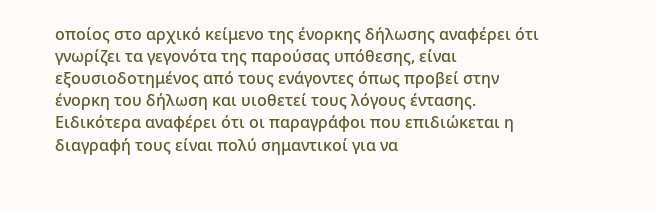οποίος στο αρχικό κείμενο της ένορκης δήλωσης αναφέρει ότι γνωρίζει τα γεγονότα της παρούσας υπόθεσης, είναι εξουσιοδοτημένος από τους ενάγοντες όπως προβεί στην ένορκη του δήλωση και υιοθετεί τους λόγους έντασης. Ειδικότερα αναφέρει ότι οι παραγράφοι που επιδιώκεται η διαγραφή τους είναι πολύ σημαντικοί για να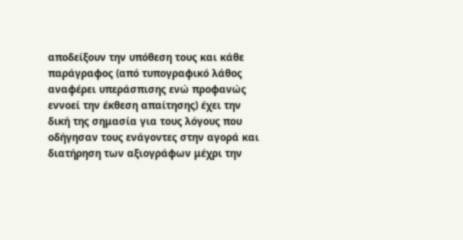αποδείξουν την υπόθεση τους και κάθε παράγραφος (από τυπογραφικό λάθος αναφέρει υπεράσπισης ενώ προφανώς εννοεί την έκθεση απαίτησης) έχει την δική της σημασία για τους λόγους που οδήγησαν τους ενάγοντες στην αγορά και διατήρηση των αξιογράφων μέχρι την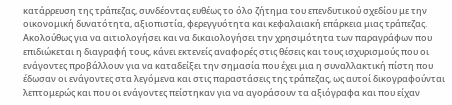κατάρρευση της τράπεζας, συνδέοντας ευθέως το όλο ζήτημα του επενδυτικού σχεδίου με την οικονομική δυνατότητα, αξιοπιστία, φερεγγυότητα και κεφαλαιακή επάρκεια μιας τράπεζας. Ακολούθως για να αιτιολογήσει και να δικαιολογήσει την χρησιμότητα των παραγράφων που επιδιώκεται η διαγραφή τους, κάνει εκτενείς αναφορές στις θέσεις και τους ισχυρισμούς που οι ενάγοντες προβάλλουν για να καταδείξει την σημασία που έχει μια η συναλλακτική πίστη που έδωσαν οι ενάγοντες στα λεγόμενα και στις παραστάσεις της τράπεζας, ως αυτοί δικογραφούνται λεπτομερώς και που οι ενάγοντες πείστηκαν για να αγοράσουν τα αξιόγραφα και που είχαν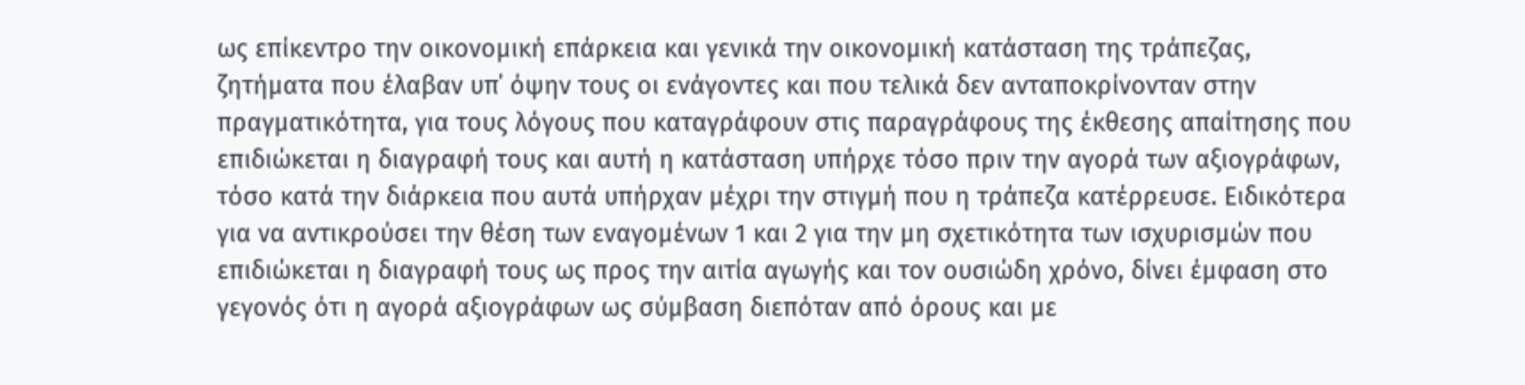ως επίκεντρο την οικονομική επάρκεια και γενικά την οικονομική κατάσταση της τράπεζας, ζητήματα που έλαβαν υπ΄ όψην τους οι ενάγοντες και που τελικά δεν ανταποκρίνονταν στην πραγματικότητα, για τους λόγους που καταγράφουν στις παραγράφους της έκθεσης απαίτησης που επιδιώκεται η διαγραφή τους και αυτή η κατάσταση υπήρχε τόσο πριν την αγορά των αξιογράφων, τόσο κατά την διάρκεια που αυτά υπήρχαν μέχρι την στιγμή που η τράπεζα κατέρρευσε. Ειδικότερα για να αντικρούσει την θέση των εναγομένων 1 και 2 για την μη σχετικότητα των ισχυρισμών που επιδιώκεται η διαγραφή τους ως προς την αιτία αγωγής και τον ουσιώδη χρόνο, δίνει έμφαση στο γεγονός ότι η αγορά αξιογράφων ως σύμβαση διεπόταν από όρους και με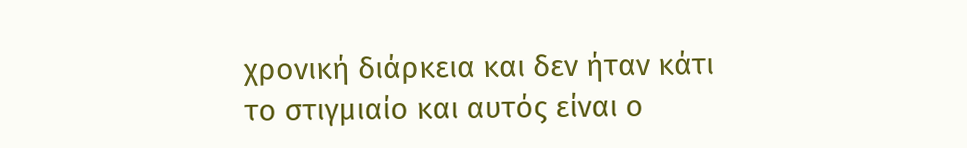χρονική διάρκεια και δεν ήταν κάτι το στιγμιαίο και αυτός είναι ο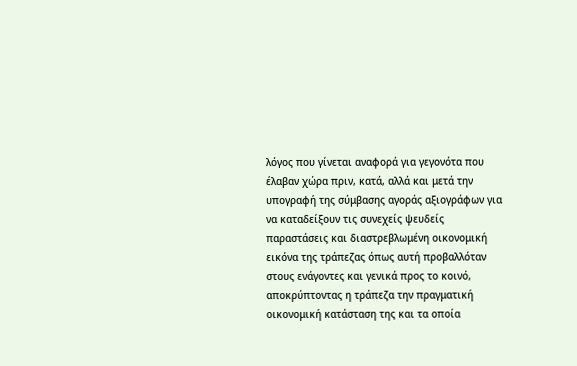λόγος που γίνεται αναφορά για γεγονότα που έλαβαν χώρα πριν, κατά, αλλά και μετά την υπογραφή της σύμβασης αγοράς αξιογράφων για να καταδείξουν τις συνεχείς ψευδείς παραστάσεις και διαστρεβλωμένη οικονομική εικόνα της τράπεζας όπως αυτή προβαλλόταν στους ενάγοντες και γενικά προς το κοινό, αποκρύπτοντας η τράπεζα την πραγματική οικονομική κατάσταση της και τα οποία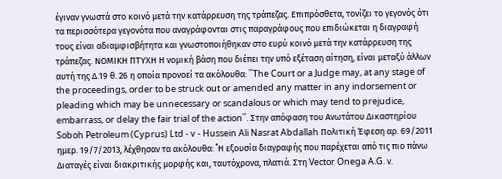έγιναν γνωστά στο κοινό μετά την κατάρρευση της τράπεζας. Επιπρόσθετα, τονίζει το γεγονός ότι τα περισσότερα γεγονότα που αναγράφονται στις παραγράφους που επιδιώκεται η διαγραφή τους είναι αδιαμφισβήτητα και γνωστοποιήθηκαν στο ευρύ κοινό μετά την κατάρρευση της τράπεζας. ΝΟΜΙΚΗ ΠΤΥΧΗ Η νομική βάση που διέπει την υπό εξέταση αίτηση, είναι μεταξύ άλλων αυτή της Δ.19 θ. 26 η οποία προνοεί τα ακόλουθα: ΄΄The Court or a Judge may, at any stage of the proceedings, order to be struck out or amended any matter in any indorsement or pleading which may be unnecessary or scandalous or which may tend to prejudice, embarrass, or delay the fair trial of the action΄΄. Στην απόφαση του Ανωτάτου Δικαστηρίου Soboh Petroleum (Cyprus) Ltd - v - Hussein Ali Nasrat Abdallah Πολιτική Έφεση αρ. 69/2011 ημερ. 19/7/2013, λέχθησαν τα ακόλουθα: ΄΄Η εξουσία διαγραφής που παρέχεται από τις πιο πάνω Διαταγές είναι διακριτικής μορφής και, ταυτόχρονα, πλατιά. Στη Vector Onega A.G. ν.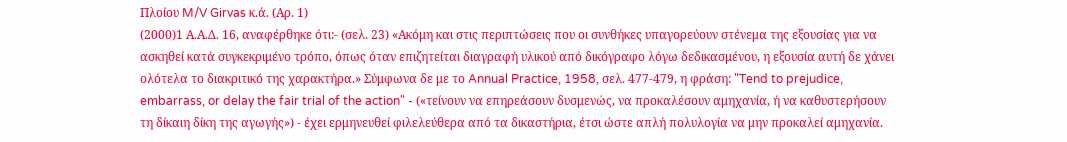Πλοίου M/V Girvas κ.ά. (Αρ. 1)
(2000)1 Α.Α.Δ. 16, αναφέρθηκε ότι:- (σελ. 23) «Ακόμη και στις περιπτώσεις που οι συνθήκες υπαγορεύουν στένεμα της εξουσίας για να ασκηθεί κατά συγκεκριμένο τρόπο, όπως όταν επιζητείται διαγραφή υλικού από δικόγραφο λόγω δεδικασμένου, η εξουσία αυτή δε χάνει ολότελα το διακριτικό της χαρακτήρα.» Σύμφωνα δε με το Annual Practice, 1958, σελ. 477-479, η φράση: "Tend to prejudice, embarrass, or delay the fair trial of the action" - («τείνουν να επηρεάσουν δυσμενώς, να προκαλέσουν αμηχανία, ή να καθυστερήσουν τη δίκαιη δίκη της αγωγής») - έχει ερμηνευθεί φιλελεύθερα από τα δικαστήρια, έτσι ώστε απλή πολυλογία να μην προκαλεί αμηχανία.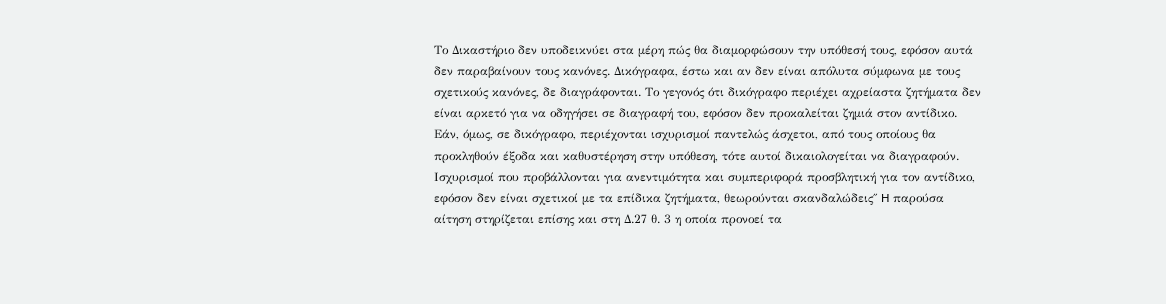Το Δικαστήριο δεν υποδεικνύει στα μέρη πώς θα διαμορφώσουν την υπόθεσή τους, εφόσον αυτά δεν παραβαίνουν τους κανόνες. Δικόγραφα, έστω και αν δεν είναι απόλυτα σύμφωνα με τους σχετικούς κανόνες, δε διαγράφονται. Το γεγονός ότι δικόγραφο περιέχει αχρείαστα ζητήματα δεν είναι αρκετό για να οδηγήσει σε διαγραφή του, εφόσον δεν προκαλείται ζημιά στον αντίδικο. Εάν, όμως, σε δικόγραφο, περιέχονται ισχυρισμοί παντελώς άσχετοι, από τους οποίους θα προκληθούν έξοδα και καθυστέρηση στην υπόθεση, τότε αυτοί δικαιολογείται να διαγραφούν. Ισχυρισμοί που προβάλλονται για ανεντιμότητα και συμπεριφορά προσβλητική για τον αντίδικο, εφόσον δεν είναι σχετικοί με τα επίδικα ζητήματα, θεωρούνται σκανδαλώδεις΄΄ H παρούσα αίτηση στηρίζεται επίσης και στη Δ.27 θ. 3 η οποία προνοεί τα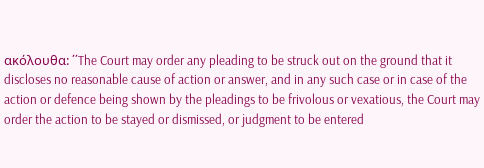ακόλουθα: ΄΄The Court may order any pleading to be struck out on the ground that it discloses no reasonable cause of action or answer, and in any such case or in case of the action or defence being shown by the pleadings to be frivolous or vexatious, the Court may order the action to be stayed or dismissed, or judgment to be entered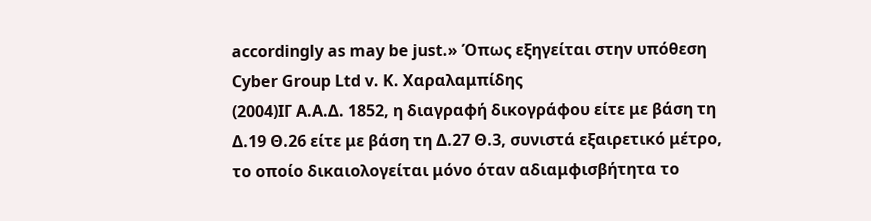accordingly as may be just.» Όπως εξηγείται στην υπόθεση Cyber Group Ltd v. Κ. Χαραλαμπίδης
(2004)ΙΓ Α.Α.Δ. 1852, η διαγραφή δικογράφου είτε με βάση τη Δ.19 Θ.26 είτε με βάση τη Δ.27 Θ.3, συνιστά εξαιρετικό μέτρο, το οποίο δικαιολογείται μόνο όταν αδιαμφισβήτητα το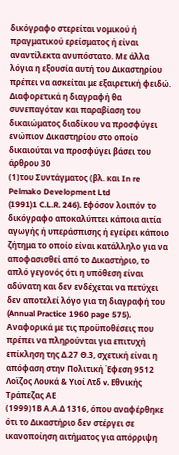δικόγραφο στερείται νομικού ή πραγματικού ερείσματος ή είναι αναντίλεκτα ανυπόστατο. Με άλλα λόγια η εξουσία αυτή του Δικαστηρίου πρέπει να ασκείται με εξαιρετική φειδώ. Διαφορετικά η διαγραφή θα συνεπαγόταν και παραβίαση του δικαιώματος διαδίκου να προσφύγει ενώπιον Δικαστηρίου στο οποίο δικαιούται να προσφύγει βάσει του άρθρου 30
(1)του Συντάγματος (βλ. και In re Pelmako Development Ltd
(1991)1 C.L.R. 246). Εφόσον λοιπόν το δικόγραφο αποκαλύπτει κάποια αιτία αγωγής ή υπεράσπισης ή εγείρει κάποιο ζήτημα το οποίο είναι κατάλληλο για να αποφασισθεί από το Δικαστήριο, το απλό γεγονός ότι η υπόθεση είναι αδύνατη και δεν ενδέχεται να πετύχει δεν αποτελεί λόγο για τη διαγραφή του (Annual Practice 1960 page 575). Αναφορικά με τις προϋποθέσεις που πρέπει να πληρούνται για επιτυχή επίκληση της Δ.27 Θ.3, σχετική είναι η απόφαση στην Πολιτική Έφεση 9512 Λοϊζος Λουκά & Υιοί Λτδ v. Εθνικής Τράπεζας ΑΕ
(1999)1Β Α.Α.Δ 1316, όπου αναφέρθηκε ότι το Δικαστήριο δεν στέργει σε ικανοποίηση αιτήματος για απόρριψη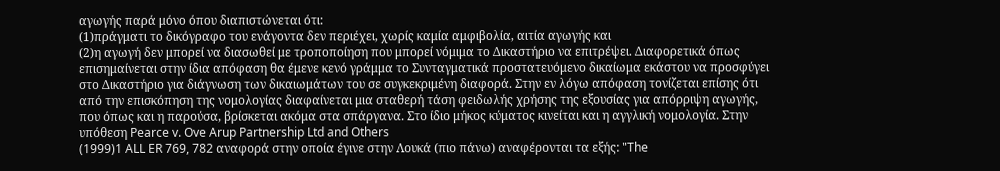αγωγής παρά μόνο όπου διαπιστώνεται ότι:
(1)πράγματι το δικόγραφο του ενάγοντα δεν περιέχει, χωρίς καμία αμφιβολία, αιτία αγωγής και
(2)η αγωγή δεν μπορεί να διασωθεί με τροποποίηση που μπορεί νόμιμα το Δικαστήριο να επιτρέψει. Διαφορετικά όπως επισημαίνεται στην ίδια απόφαση θα έμενε κενό γράμμα το Συνταγματικά προστατευόμενο δικαίωμα εκάστου να προσφύγει στο Δικαστήριο για διάγνωση των δικαιωμάτων του σε συγκεκριμένη διαφορά. Στην εν λόγω απόφαση τονίζεται επίσης ότι από την επισκόπηση της νομολογίας διαφαίνεται μια σταθερή τάση φειδωλής χρήσης της εξουσίας για απόρριψη αγωγής, που όπως και η παρούσα, βρίσκεται ακόμα στα σπάργανα. Στο ίδιο μήκος κύματος κινείται και η αγγλική νομολογία. Στην υπόθεση Pearce v. Ove Arup Partnership Ltd and Others
(1999)1 ALL ER 769, 782 αναφορά στην οποία έγινε στην Λουκά (πιο πάνω) αναφέρονται τα εξής: "The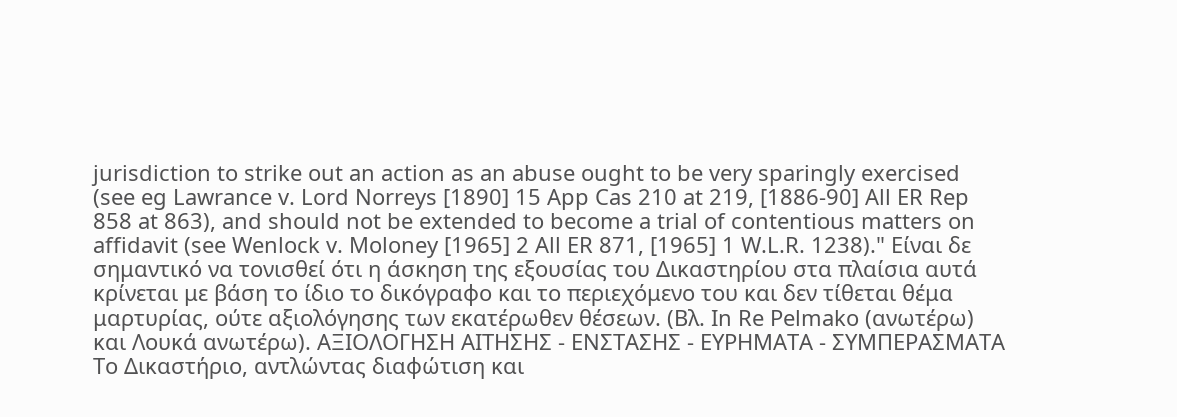jurisdiction to strike out an action as an abuse ought to be very sparingly exercised (see eg Lawrance v. Lord Norreys [1890] 15 App Cas 210 at 219, [1886-90] All ER Rep 858 at 863), and should not be extended to become a trial of contentious matters on affidavit (see Wenlock v. Moloney [1965] 2 All ER 871, [1965] 1 W.L.R. 1238)." Είναι δε σημαντικό να τονισθεί ότι η άσκηση της εξουσίας του Δικαστηρίου στα πλαίσια αυτά κρίνεται με βάση το ίδιο το δικόγραφο και το περιεχόμενο του και δεν τίθεται θέμα μαρτυρίας, ούτε αξιολόγησης των εκατέρωθεν θέσεων. (Βλ. In Re Pelmako (ανωτέρω) και Λουκά ανωτέρω). ΑΞΙΟΛΟΓΗΣΗ ΑΙΤΗΣΗΣ - ΕΝΣΤΑΣΗΣ - ΕΥΡΗΜΑΤΑ - ΣΥΜΠΕΡΑΣΜΑΤΑ Το Δικαστήριο, αντλώντας διαφώτιση και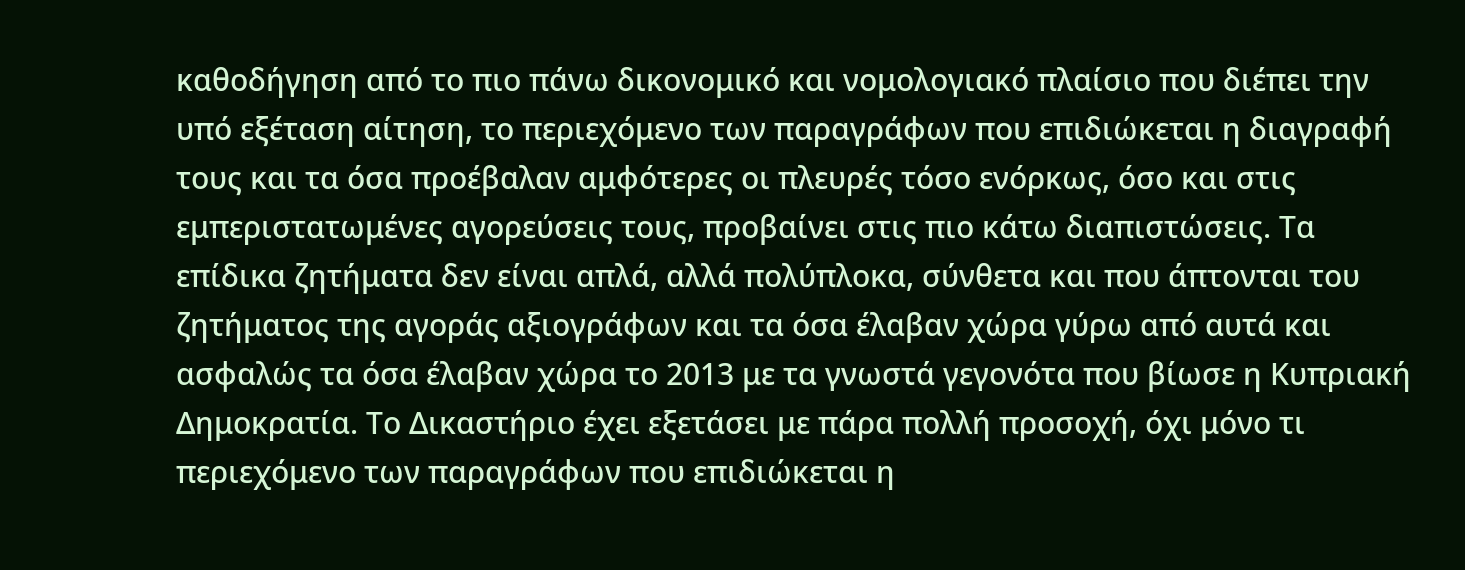καθοδήγηση από το πιο πάνω δικονομικό και νομολογιακό πλαίσιο που διέπει την υπό εξέταση αίτηση, το περιεχόμενο των παραγράφων που επιδιώκεται η διαγραφή τους και τα όσα προέβαλαν αμφότερες οι πλευρές τόσο ενόρκως, όσο και στις εμπεριστατωμένες αγορεύσεις τους, προβαίνει στις πιο κάτω διαπιστώσεις. Τα επίδικα ζητήματα δεν είναι απλά, αλλά πολύπλοκα, σύνθετα και που άπτονται του ζητήματος της αγοράς αξιογράφων και τα όσα έλαβαν χώρα γύρω από αυτά και ασφαλώς τα όσα έλαβαν χώρα το 2013 με τα γνωστά γεγονότα που βίωσε η Κυπριακή Δημοκρατία. Το Δικαστήριο έχει εξετάσει με πάρα πολλή προσοχή, όχι μόνο τι περιεχόμενο των παραγράφων που επιδιώκεται η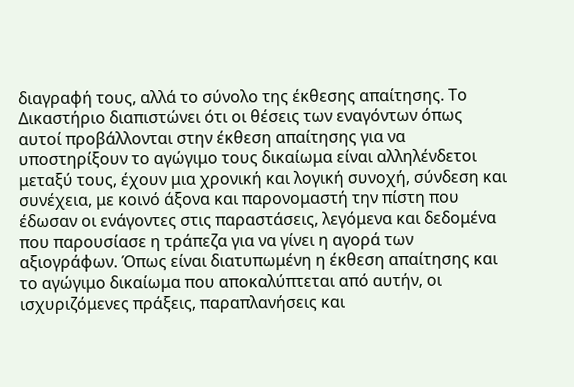διαγραφή τους, αλλά το σύνολο της έκθεσης απαίτησης. Το Δικαστήριο διαπιστώνει ότι οι θέσεις των εναγόντων όπως αυτοί προβάλλονται στην έκθεση απαίτησης για να υποστηρίξουν το αγώγιμο τους δικαίωμα είναι αλληλένδετοι μεταξύ τους, έχουν μια χρονική και λογική συνοχή, σύνδεση και συνέχεια, με κοινό άξονα και παρονομαστή την πίστη που έδωσαν οι ενάγοντες στις παραστάσεις, λεγόμενα και δεδομένα που παρουσίασε η τράπεζα για να γίνει η αγορά των αξιογράφων. Όπως είναι διατυπωμένη η έκθεση απαίτησης και το αγώγιμο δικαίωμα που αποκαλύπτεται από αυτήν, οι ισχυριζόμενες πράξεις, παραπλανήσεις και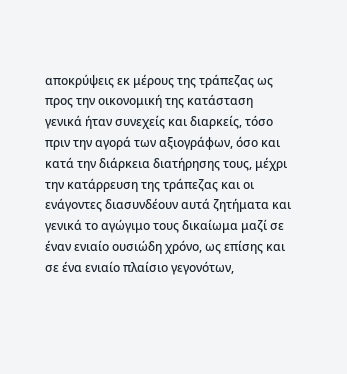αποκρύψεις εκ μέρους της τράπεζας ως προς την οικονομική της κατάσταση γενικά ήταν συνεχείς και διαρκείς, τόσο πριν την αγορά των αξιογράφων, όσο και κατά την διάρκεια διατήρησης τους, μέχρι την κατάρρευση της τράπεζας και οι ενάγοντες διασυνδέουν αυτά ζητήματα και γενικά το αγώγιμο τους δικαίωμα μαζί σε έναν ενιαίο ουσιώδη χρόνο, ως επίσης και σε ένα ενιαίο πλαίσιο γεγονότων,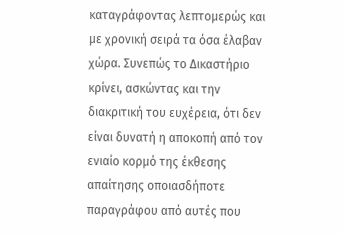καταγράφοντας λεπτομερώς και με χρονική σειρά τα όσα έλαβαν χώρα. Συνεπώς το Δικαστήριο κρίνει, ασκώντας και την διακριτική του ευχέρεια, ότι δεν είναι δυνατή η αποκοπή από τον ενιαίο κορμό της έκθεσης απαίτησης οποιασδήποτε παραγράφου από αυτές που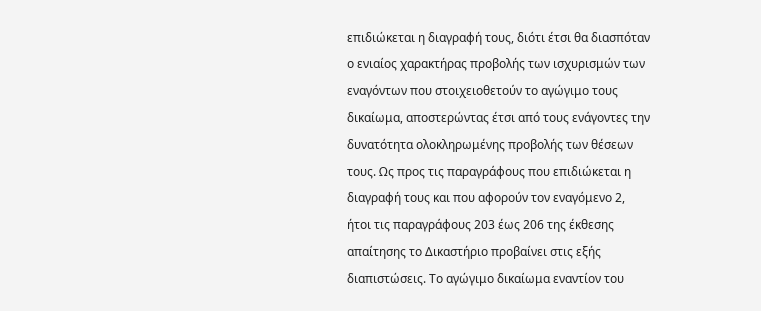επιδιώκεται η διαγραφή τους, διότι έτσι θα διασπόταν ο ενιαίος χαρακτήρας προβολής των ισχυρισμών των εναγόντων που στοιχειοθετούν το αγώγιμο τους δικαίωμα, αποστερώντας έτσι από τους ενάγοντες την δυνατότητα ολοκληρωμένης προβολής των θέσεων τους. Ως προς τις παραγράφους που επιδιώκεται η διαγραφή τους και που αφορούν τον εναγόμενο 2, ήτοι τις παραγράφους 203 έως 206 της έκθεσης απαίτησης το Δικαστήριο προβαίνει στις εξής διαπιστώσεις. Το αγώγιμο δικαίωμα εναντίον του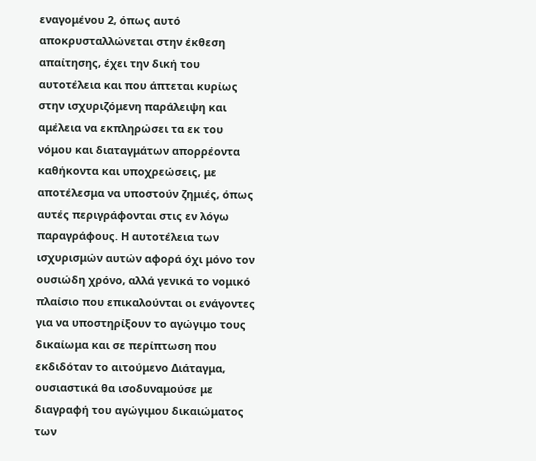εναγομένου 2, όπως αυτό αποκρυσταλλώνεται στην έκθεση απαίτησης, έχει την δική του αυτοτέλεια και που άπτεται κυρίως στην ισχυριζόμενη παράλειψη και αμέλεια να εκπληρώσει τα εκ του νόμου και διαταγμάτων απορρέοντα καθήκοντα και υποχρεώσεις, με αποτέλεσμα να υποστούν ζημιές, όπως αυτές περιγράφονται στις εν λόγω παραγράφους. Η αυτοτέλεια των ισχυρισμών αυτών αφορά όχι μόνο τον ουσιώδη χρόνο, αλλά γενικά το νομικό πλαίσιο που επικαλούνται οι ενάγοντες για να υποστηρίξουν το αγώγιμο τους δικαίωμα και σε περίπτωση που εκδιδόταν το αιτούμενο Διάταγμα, ουσιαστικά θα ισοδυναμούσε με διαγραφή του αγώγιμου δικαιώματος των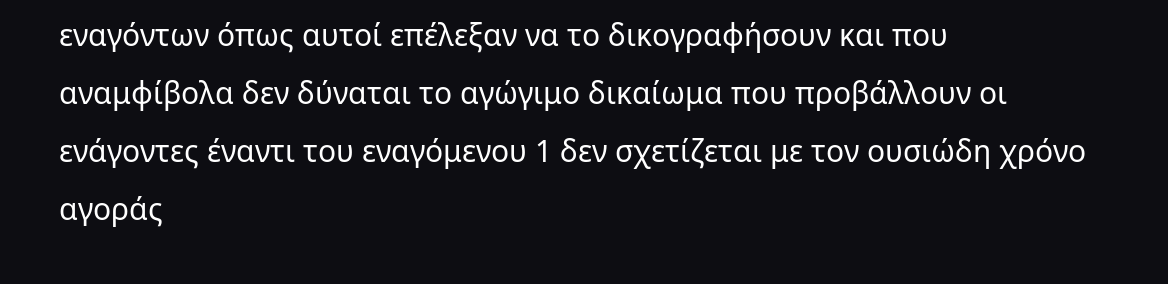εναγόντων όπως αυτοί επέλεξαν να το δικογραφήσουν και που αναμφίβολα δεν δύναται το αγώγιμο δικαίωμα που προβάλλουν οι ενάγοντες έναντι του εναγόμενου 1 δεν σχετίζεται με τον ουσιώδη χρόνο αγοράς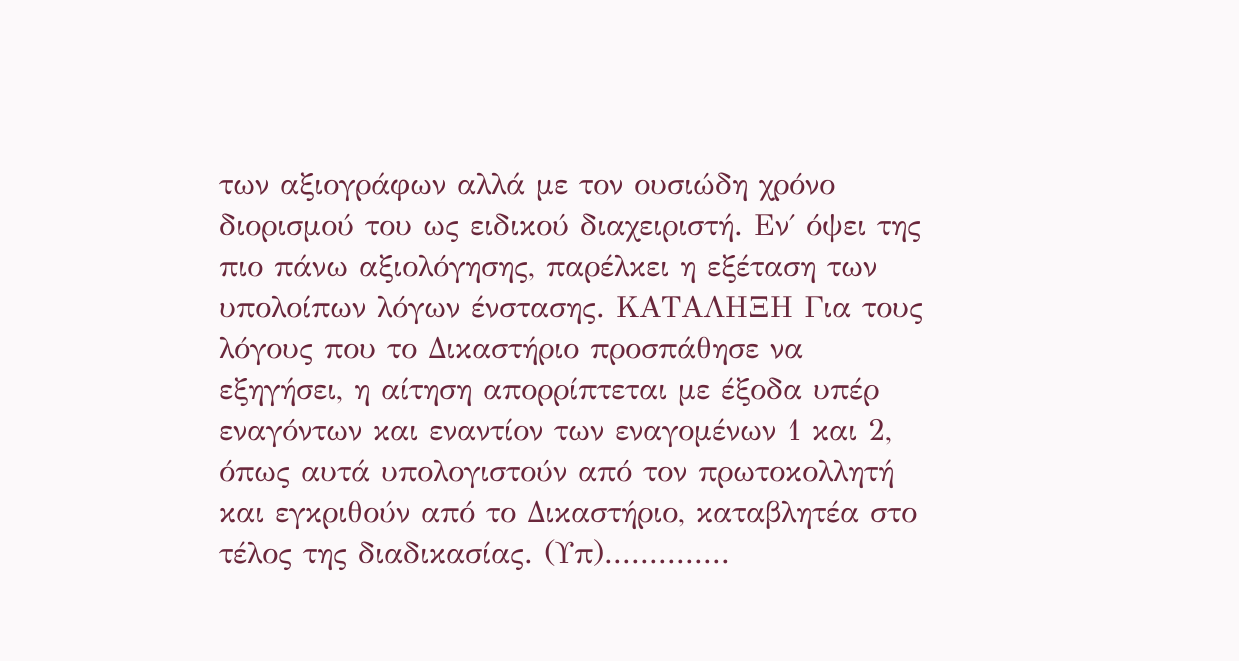των αξιογράφων αλλά με τον ουσιώδη χρόνο διορισμού του ως ειδικού διαχειριστή. Εν΄ όψει της πιο πάνω αξιολόγησης, παρέλκει η εξέταση των υπολοίπων λόγων ένστασης. ΚΑΤΑΛΗΞΗ Για τους λόγους που το Δικαστήριο προσπάθησε να εξηγήσει, η αίτηση απορρίπτεται με έξοδα υπέρ εναγόντων και εναντίον των εναγομένων 1 και 2, όπως αυτά υπολογιστούν από τον πρωτοκολλητή και εγκριθούν από το Δικαστήριο, καταβλητέα στο τέλος της διαδικασίας. (Υπ)..............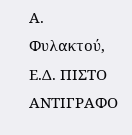Α. Φυλακτού, Ε.Δ. ΠΙΣΤΟ ΑΝΤΙΓΡΑΦΟ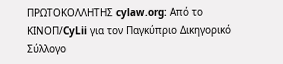ΠΡΩΤΟΚΟΛΛΗΤΗΣ cylaw.org: Από το ΚΙΝOΠ/CyLii για τον Παγκύπριο Δικηγορικό Σύλλογο